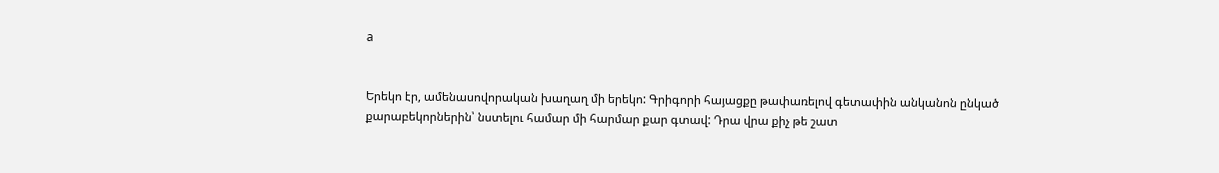a


Երեկո էր, ամենասովորական խաղաղ մի երեկո: Գրիգորի հայացքը թափառելով գետափին անկանոն ընկած քարաբեկորներին՝ նստելու համար մի հարմար քար գտավ: Դրա վրա քիչ թե շատ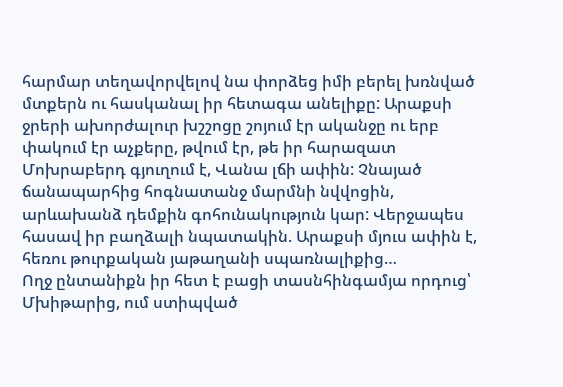հարմար տեղավորվելով նա փորձեց իմի բերել խռնված մտքերն ու հասկանալ իր հետագա անելիքը: Արաքսի ջրերի ախորժալուր խշշոցը շոյում էր ականջը ու երբ փակում էր աչքերը, թվում էր, թե իր հարազատ Մոխրաբերդ գյուղում է, Վանա լճի ափին: Չնայած ճանապարհից հոգնատանջ մարմնի նվվոցին, արևախանձ դեմքին գոհունակություն կար: Վերջապես հասավ իր բաղձալի նպատակին. Արաքսի մյուս ափին է, հեռու թուրքական յաթաղանի սպառնալիքից…
Ողջ ընտանիքն իր հետ է բացի տասնհինգամյա որդուց՝ Մխիթարից, ում ստիպված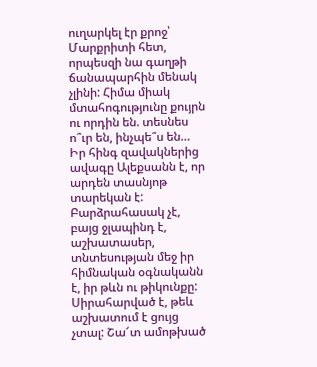ուղարկել էր քրոջ՝ Մարքրիտի հետ, որպեսզի նա գաղթի ճանապարհին մենակ չլինի: Հիմա միակ մտահոգությունը քույրն ու որդին են. տեսնես ո՞ւր են, ինչպե՞ս են… Իր հինգ զավակներից ավագը Ալեքսանն է, որ արդեն տասնյոթ տարեկան է: Բարձրահասակ չէ, բայց ջլապինդ է, աշխատասեր, տնտեսության մեջ իր հիմնական օգնականն է, իր թևն ու թիկունքը: Սիրահարված է, թեև աշխատում է ցույց չտալ: Շա՜տ ամոթխած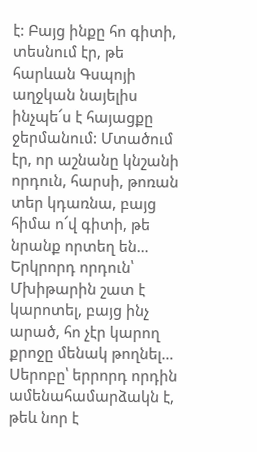է: Բայց ինքը հո գիտի, տեսնում էր, թե հարևան Գսպոյի աղջկան նայելիս ինչպե՜ս է հայացքը ջերմանում: Մտածում էր, որ աշնանը կնշանի որդուն, հարսի, թոռան տեր կդառնա, բայց հիմա ո՜վ գիտի, թե նրանք որտեղ են… Երկրորդ որդուն՝ Մխիթարին շատ է կարոտել, բայց ինչ արած, հո չէր կարող քրոջը մենակ թողնել… Սերոբը՝ երրորդ որդին ամենահամարձակն է, թեև նոր է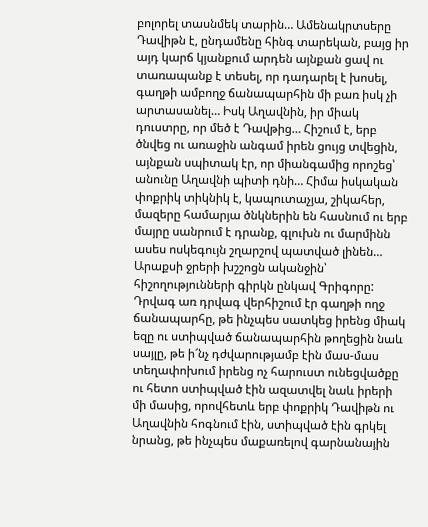բոլորել տասնմեկ տարին… Ամենակրտսերը Դավիթն է, ընդամենը հինգ տարեկան, բայց իր այդ կարճ կյանքում արդեն այնքան ցավ ու տառապանք է տեսել, որ դադարել է խոսել, գաղթի ամբողջ ճանապարհին մի բառ իսկ չի արտասանել… Իսկ Աղավնին, իր միակ դուստրը, որ մեծ է Դավթից… Հիշում է, երբ ծնվեց ու առաջին անգամ իրեն ցույց տվեցին, այնքան սպիտակ էր, որ միանգամից որոշեց՝ անունը Աղավնի պիտի դնի… Հիմա իսկական փոքրիկ տիկնիկ է, կապուտաչյա, շիկահեր, մազերը համարյա ծնկներին են հասնում ու երբ մայրը սանրում է դրանք, գլուխն ու մարմինն ասես ոսկեգույն շղարշով պատված լինեն…
Արաքսի ջրերի խշշոցն ականջին՝ հիշողությունների գիրկն ընկավ Գրիգորը: Դրվագ առ դրվագ վերհիշում էր գաղթի ողջ ճանապարհը, թե ինչպես սատկեց իրենց միակ եզը ու ստիպված ճանապարհին թողեցին նաև սայլը, թե ի՜նչ դժվարությամբ էին մաս-մաս տեղափոխում իրենց ոչ հարուստ ունեցվածքը ու հետո ստիպված էին ազատվել նաև իրերի մի մասից, որովհետև երբ փոքրիկ Դավիթն ու Աղավնին հոգնում էին, ստիպված էին գրկել նրանց, թե ինչպես մաքառելով գարնանային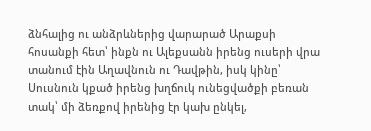ձնհալից ու անձրևներից վարարած Արաքսի հոսանքի հետ՝ ինքն ու Ալեքսանն իրենց ուսերի վրա տանում էին Աղավնուն ու Դավթին, իսկ կինը՝ Սուսնուն կքած իրենց խղճուկ ունեցվածքի բեռան տակ՝ մի ձեռքով իրենից էր կախ ընկել,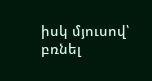իսկ մյուսով՝ բռնել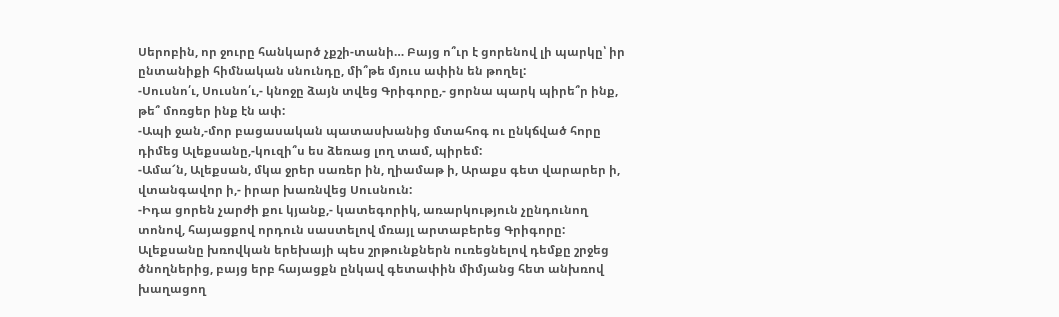Սերոբին, որ ջուրը հանկարծ չքշի-տանի… Բայց ո՞ւր է ցորենով լի պարկը՝ իր ընտանիքի հիմնական սնունդը, մի՞թե մյուս ափին են թողել:
-Սուսնո՛ւ, Սուսնո՛ւ,- կնոջը ձայն տվեց Գրիգորը,- ցորնա պարկ պիրե՞ր ինք, թե՞ մոռցեր ինք էն ափ:
-Ապի ջան,-մոր բացասական պատասխանից մտահոգ ու ընկճված հորը դիմեց Ալեքսանը,-կուզի՞ս ես ձեռաց լող տամ, պիրեմ:
-Ամա՜ն, Ալեքսան, մկա ջրեր սառեր ին, ղիամաթ ի, Արաքս գետ վարարեր ի, վտանգավոր ի,- իրար խառնվեց Սուսնուն:
-Իդա ցորեն չարժի քու կյանք,- կատեգորիկ, առարկություն չընդունող տոնով, հայացքով որդուն սաստելով մռայլ արտաբերեց Գրիգորը:
Ալեքսանը խռովկան երեխայի պես շրթունքներն ուռեցնելով դեմքը շրջեց ծնողներից, բայց երբ հայացքն ընկավ գետափին միմյանց հետ անխռով խաղացող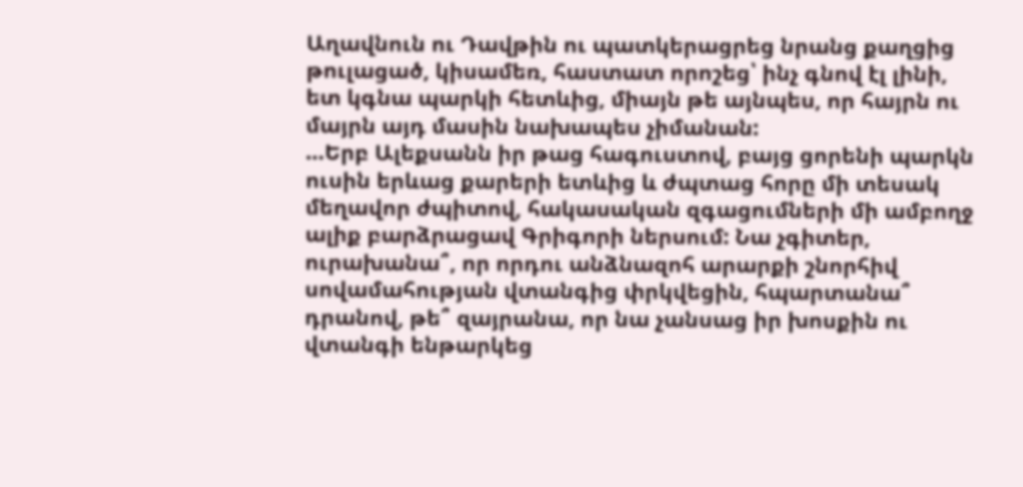Աղավնուն ու Դավթին ու պատկերացրեց նրանց քաղցից թուլացած, կիսամեռ, հաստատ որոշեց՝ ինչ գնով էլ լինի, ետ կգնա պարկի հետևից, միայն թե այնպես, որ հայրն ու մայրն այդ մասին նախապես չիմանան:
…Երբ Ալեքսանն իր թաց հագուստով, բայց ցորենի պարկն ուսին երևաց քարերի ետևից և ժպտաց հորը մի տեսակ մեղավոր ժպիտով, հակասական զգացումների մի ամբողջ ալիք բարձրացավ Գրիգորի ներսում: Նա չգիտեր, ուրախանա՞, որ որդու անձնազոհ արարքի շնորհիվ սովամահության վտանգից փրկվեցին, հպարտանա՞ դրանով, թե՞ զայրանա, որ նա չանսաց իր խոսքին ու վտանգի ենթարկեց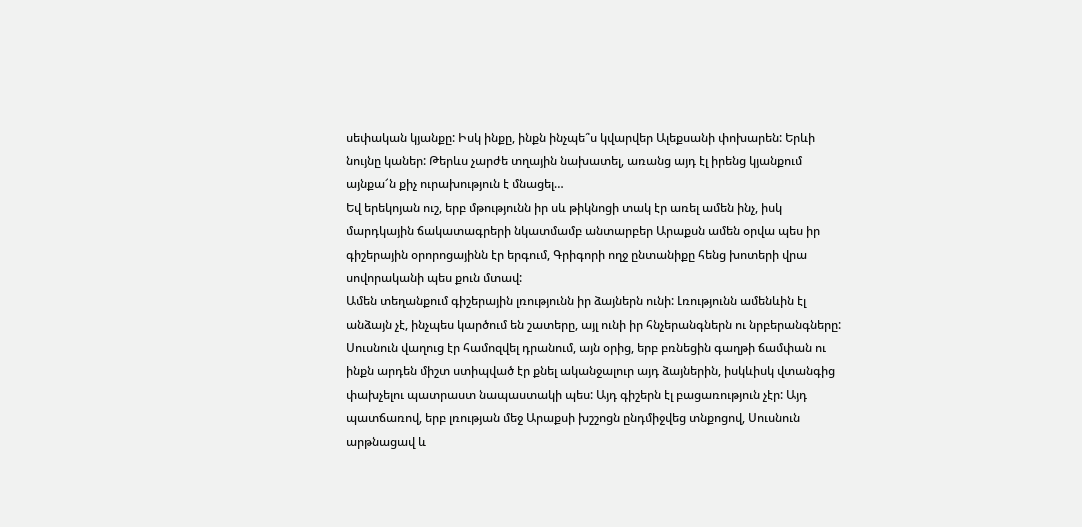սեփական կյանքը: Իսկ ինքը, ինքն ինչպե՞ս կվարվեր Ալեքսանի փոխարեն: Երևի նույնը կաներ: Թերևս չարժե տղային նախատել, առանց այդ էլ իրենց կյանքում այնքա՜ն քիչ ուրախություն է մնացել…
Եվ երեկոյան ուշ, երբ մթությունն իր սև թիկնոցի տակ էր առել ամեն ինչ, իսկ մարդկային ճակատագրերի նկատմամբ անտարբեր Արաքսն ամեն օրվա պես իր գիշերային օրորոցայինն էր երգում, Գրիգորի ողջ ընտանիքը հենց խոտերի վրա սովորականի պես քուն մտավ:
Ամեն տեղանքում գիշերային լռությունն իր ձայներն ունի: Լռությունն ամենևին էլ անձայն չէ, ինչպես կարծում են շատերը, այլ ունի իր հնչերանգներն ու նրբերանգները: Սուսնուն վաղուց էր համոզվել դրանում, այն օրից, երբ բռնեցին գաղթի ճամփան ու ինքն արդեն միշտ ստիպված էր քնել ականջալուր այդ ձայներին, իսկևիսկ վտանգից փախչելու պատրաստ նապաստակի պես: Այդ գիշերն էլ բացառություն չէր: Այդ պատճառով, երբ լռության մեջ Արաքսի խշշոցն ընդմիջվեց տնքոցով, Սուսնուն արթնացավ և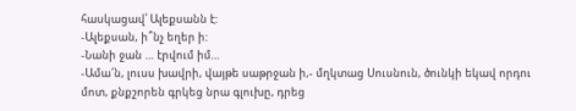հասկացավ՝ Ալեքսանն է:
-Ալեքսան, ի՞նչ եղեր ի:
-Նանի ջան … էրվում իմ…
-Ամա՜ն, լուսս խավրի, վայթե սաթրջան ի,- մղկտաց Սուսնուն, ծունկի եկավ որդու մոտ, քնքշորեն գրկեց նրա գլուխը, դրեց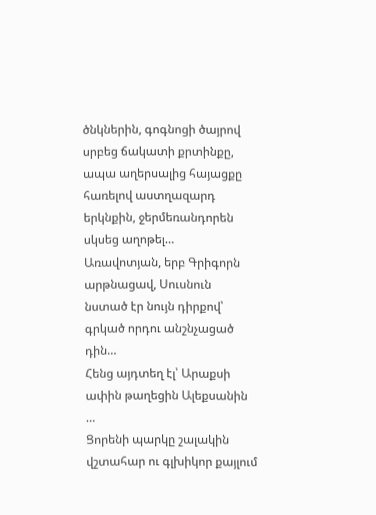ծնկներին, գոգնոցի ծայրով սրբեց ճակատի քրտինքը, ապա աղերսալից հայացքը հառելով աստղազարդ երկնքին, ջերմեռանդորեն սկսեց աղոթել…
Առավոտյան, երբ Գրիգորն արթնացավ, Սուսնուն նստած էր նույն դիրքով՝ գրկած որդու անշնչացած դին…
Հենց այդտեղ էլ՝ Արաքսի ափին թաղեցին Ալեքսանին …
Ցորենի պարկը շալակին վշտահար ու գլխիկոր քայլում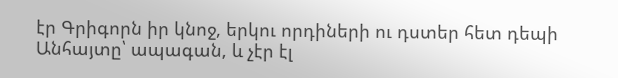էր Գրիգորն իր կնոջ, երկու որդիների ու դստեր հետ դեպի Անհայտը՝ ապագան, և չէր էլ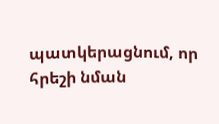պատկերացնում, որ հրեշի նման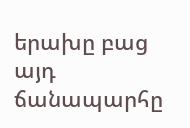երախը բաց այդ ճանապարհը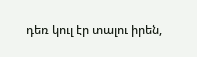դեռ կուլ էր տալու իրեն,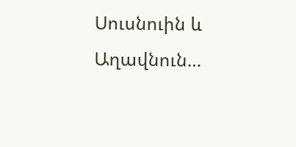Սուսնուին և Աղավնուն…